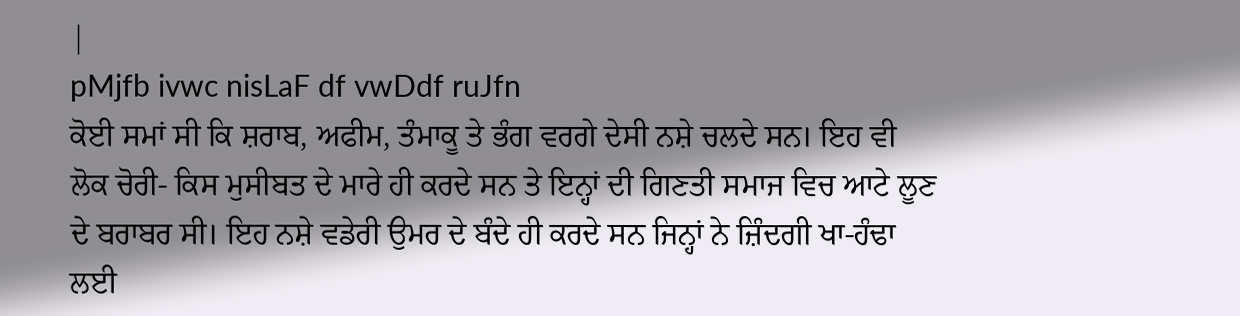|
pMjfb ivwc nisLaF df vwDdf ruJfn
ਕੋਈ ਸਮਾਂ ਸੀ ਕਿ ਸ਼ਰਾਬ, ਅਫੀਮ, ਤੰਮਾਕੂ ਤੇ ਭੰਗ ਵਰਗੇ ਦੇਸੀ ਨਸ਼ੇ ਚਲਦੇ ਸਨ। ਇਹ ਵੀ ਲੋਕ ਚੋਰੀ- ਕਿਸ ਮੁਸੀਬਤ ਦੇ ਮਾਰੇ ਹੀ ਕਰਦੇ ਸਨ ਤੇ ਇਨ੍ਹਾਂ ਦੀ ਗਿਣਤੀ ਸਮਾਜ ਵਿਚ ਆਟੇ ਲੂਣ ਦੇ ਬਰਾਬਰ ਸੀ। ਇਹ ਨਸ਼ੇ ਵਡੇਰੀ ਉਮਰ ਦੇ ਬੰਦੇ ਹੀ ਕਰਦੇ ਸਨ ਜਿਨ੍ਹਾਂ ਨੇ ਜ਼ਿੰਦਗੀ ਖਾ-ਹੰਢਾ ਲਈ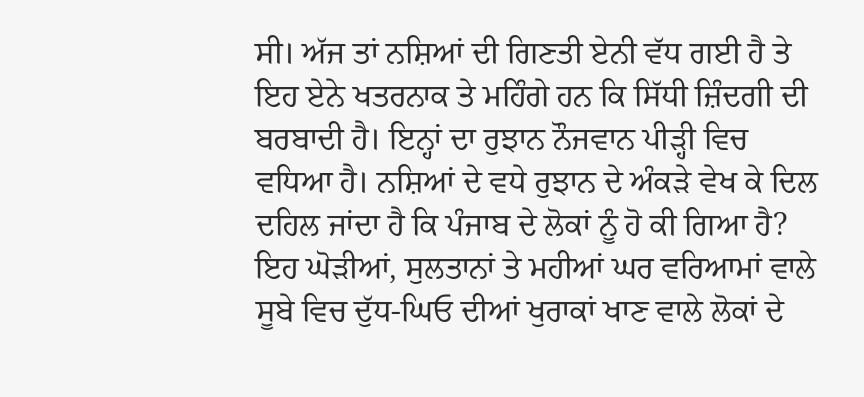ਸੀ। ਅੱਜ ਤਾਂ ਨਸ਼ਿਆਂ ਦੀ ਗਿਣਤੀ ਏਨੀ ਵੱਧ ਗਈ ਹੈ ਤੇ ਇਹ ਏਨੇ ਖਤਰਨਾਕ ਤੇ ਮਹਿੰਗੇ ਹਨ ਕਿ ਸਿੱਧੀ ਜ਼ਿੰਦਗੀ ਦੀ ਬਰਬਾਦੀ ਹੈ। ਇਨ੍ਹਾਂ ਦਾ ਰੁਝਾਨ ਨੌਜਵਾਨ ਪੀੜ੍ਹੀ ਵਿਚ ਵਧਿਆ ਹੈ। ਨਸ਼ਿਆਂ ਦੇ ਵਧੇ ਰੁਝਾਨ ਦੇ ਅੰਕੜੇ ਵੇਖ ਕੇ ਦਿਲ ਦਹਿਲ ਜਾਂਦਾ ਹੈ ਕਿ ਪੰਜਾਬ ਦੇ ਲੋਕਾਂ ਨੂੰ ਹੋ ਕੀ ਗਿਆ ਹੈ? ਇਹ ਘੋੜੀਆਂ, ਸੁਲਤਾਨਾਂ ਤੇ ਮਹੀਆਂ ਘਰ ਵਰਿਆਮਾਂ ਵਾਲੇ ਸੂਬੇ ਵਿਚ ਦੁੱਧ-ਘਿਓ ਦੀਆਂ ਖੁਰਾਕਾਂ ਖਾਣ ਵਾਲੇ ਲੋਕਾਂ ਦੇ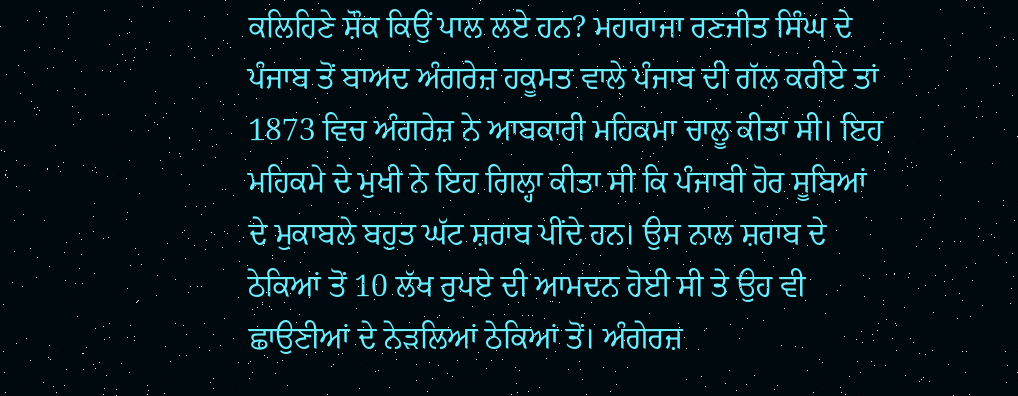ਕਲਿਹਿਣੇ ਸ਼ੌਕ ਕਿਉਂ ਪਾਲ ਲਏ ਹਨ? ਮਹਾਰਾਜਾ ਰਣਜੀਤ ਸਿੰਘ ਦੇ ਪੰਜਾਬ ਤੋਂ ਬਾਅਦ ਅੰਗਰੇਜ਼ ਹਕੂਮਤ ਵਾਲੇ ਪੰਜਾਬ ਦੀ ਗੱਲ ਕਰੀਏ ਤਾਂ 1873 ਵਿਚ ਅੰਗਰੇਜ਼ ਨੇ ਆਬਕਾਰੀ ਮਹਿਕਮਾ ਚਾਲੂ ਕੀਤਾ ਸੀ। ਇਹ ਮਹਿਕਮੇ ਦੇ ਮੁਖੀ ਨੇ ਇਹ ਗਿਲ੍ਹਾ ਕੀਤਾ ਸੀ ਕਿ ਪੰਜਾਬੀ ਹੋਰ ਸੂਬਿਆਂ ਦੇ ਮੁਕਾਬਲੇ ਬਹੁਤ ਘੱਟ ਸ਼ਰਾਬ ਪੀਂਦੇ ਹਨ। ਉਸ ਨਾਲ ਸ਼ਰਾਬ ਦੇ ਠੇਕਿਆਂ ਤੋਂ 10 ਲੱਖ ਰੁਪਏ ਦੀ ਆਮਦਨ ਹੋਈ ਸੀ ਤੇ ਉਹ ਵੀ ਛਾਉਣੀਆਂ ਦੇ ਨੇੜਲਿਆਂ ਠੇਕਿਆਂ ਤੋਂ। ਅੰਗੇਰਜ਼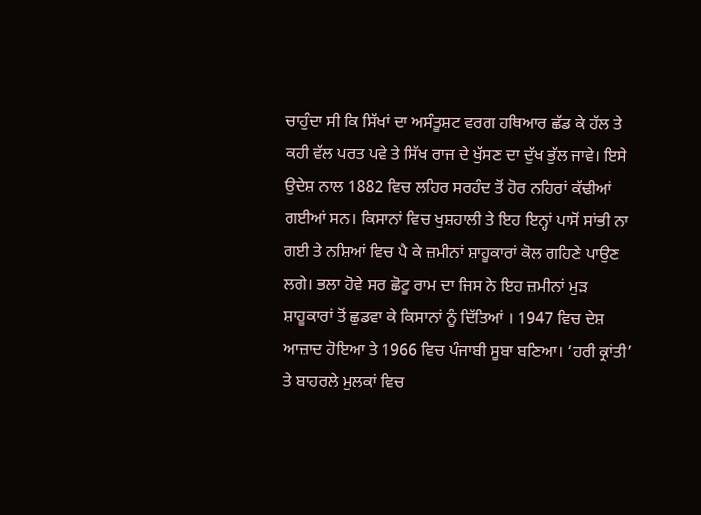ਚਾਹੁੰਦਾ ਸੀ ਕਿ ਸਿੱਖਾਂ ਦਾ ਅਸੰਤੂਸ਼ਟ ਵਰਗ ਹਥਿਆਰ ਛੱਡ ਕੇ ਹੱਲ ਤੇ ਕਹੀ ਵੱਲ ਪਰਤ ਪਵੇ ਤੇ ਸਿੱਖ ਰਾਜ ਦੇ ਖੁੱਸਣ ਦਾ ਦੁੱਖ ਭੁੱਲ ਜਾਵੇ। ਇਸੇ ਉਦੇਸ਼ ਨਾਲ 1882 ਵਿਚ ਲਹਿਰ ਸਰਹੰਦ ਤੋਂ ਹੋਰ ਨਹਿਰਾਂ ਕੱਢੀਆਂ ਗਈਆਂ ਸਨ। ਕਿਸਾਨਾਂ ਵਿਚ ਖੁਸ਼ਹਾਲੀ ਤੇ ਇਹ ਇਨ੍ਹਾਂ ਪਾਸੋਂ ਸਾਂਭੀ ਨਾ ਗਈ ਤੇ ਨਸ਼ਿਆਂ ਵਿਚ ਪੈ ਕੇ ਜ਼ਮੀਨਾਂ ਸ਼ਾਹੂਕਾਰਾਂ ਕੋਲ ਗਹਿਣੇ ਪਾਉਣ ਲਗੇ। ਭਲਾ ਹੋਵੇ ਸਰ ਛੋਟੂ ਰਾਮ ਦਾ ਜਿਸ ਨੇ ਇਹ ਜ਼ਮੀਨਾਂ ਮੁੜ ਸ਼ਾਹੂਕਾਰਾਂ ਤੋਂ ਛੁਡਵਾ ਕੇ ਕਿਸਾਨਾਂ ਨੂੰ ਦਿੱਤਿਆਂ । 1947 ਵਿਚ ਦੇਸ਼ ਆਜ਼ਾਦ ਹੋਇਆ ਤੇ 1966 ਵਿਚ ਪੰਜਾਬੀ ਸੂਬਾ ਬਣਿਆ। ‘ਹਰੀ ਕ੍ਰਾਂਤੀ’ ਤੇ ਬਾਹਰਲੇ ਮੁਲਕਾਂ ਵਿਚ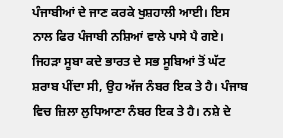ਪੰਜਾਬੀਆਂ ਦੇ ਜਾਣ ਕਰਕੇ ਖੁਸ਼ਹਾਲੀ ਆਈ। ਇਸ ਨਾਲ ਫਿਰ ਪੰਜਾਬੀ ਨਸ਼ਿਆਂ ਵਾਲੇ ਪਾਸੇ ਪੈ ਗਏ। ਜਿਹੜਾ ਸੂਬਾ ਕਦੇ ਭਾਰਤ ਦੇ ਸਭ ਸੂਬਿਆਂ ਤੋਂ ਘੱਟ ਸ਼ਰਾਬ ਪੀਂਦਾ ਸੀ, ਉਹ ਅੱਜ ਨੰਬਰ ਇਕ ਤੇ ਹੈ। ਪੰਜਾਬ ਵਿਚ ਜ਼ਿਲਾ ਲੁਧਿਆਣਾ ਨੰਬਰ ਇਕ ਤੇ ਹੈ। ਨਸ਼ੇ ਦੇ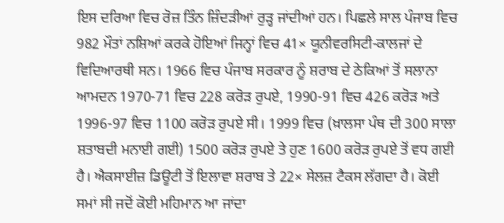ਇਸ ਦਰਿਆ ਵਿਚ ਰੋਜ਼ ਤਿੰਨ ਜ਼ਿੰਦੜੀਆਂ ਰੁੜ੍ਹ ਜਾਂਦੀਆਂ ਹਨ। ਪਿਛਲੇ ਸਾਲ ਪੰਜਾਬ ਵਿਚ 982 ਮੌਤਾਂ ਨਸ਼ਿਆਂ ਕਰਕੇ ਹੋਇਆਂ ਜਿਨ੍ਹਾਂ ਵਿਚ 41× ਯੂਨੀਵਰਸਿਟੀ-ਕਾਲਜਾਂ ਦੇ ਵਿਦਿਆਰਥੀ ਸਨ। 1966 ਵਿਚ ਪੰਜਾਬ ਸਰਕਾਰ ਨੂੰ ਸ਼ਰਾਬ ਦੇ ਠੇਕਿਆਂ ਤੋਂ ਸਲਾਨਾ ਆਮਦਨ 1970-71 ਵਿਚ 228 ਕਰੋੜ ਰੁਪਏ, 1990-91 ਵਿਚ 426 ਕਰੋੜ ਅਤੇ 1996-97 ਵਿਚ 1100 ਕਰੋੜ ਰੁਪਏ ਸੀ। 1999 ਵਿਚ (ਖ਼ਾਲਸਾ ਪੰਥ ਦੀ 300 ਸਾਲਾ ਸ਼ਤਾਬਦੀ ਮਨਾਈ ਗਈ) 1500 ਕਰੋੜ ਰੁਪਏ ਤੇ ਹੁਣ 1600 ਕਰੋੜ ਰੁਪਏ ਤੋਂ ਵਧ ਗਈ ਹੈ। ਐਕਸਾਈਜ਼ ਡਿਊਟੀ ਤੋਂ ਇਲਾਵਾ ਸ਼ਰਾਬ ਤੇ 22× ਸੇਲਜ਼ ਟੈਕਸ ਲੱਗਦਾ ਹੈ। ਕੋਈ ਸਮਾਂ ਸੀ ਜਦੋਂ ਕੋਈ ਮਹਿਮਾਨ ਆ ਜਾਂਦਾ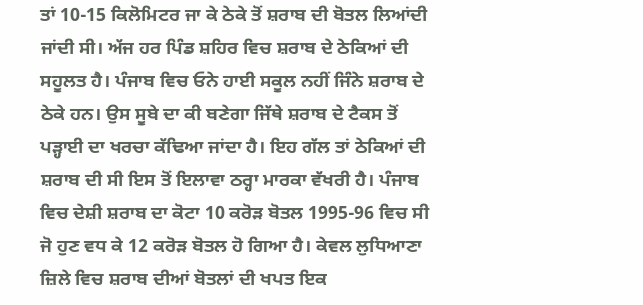ਤਾਂ 10-15 ਕਿਲੋਮਿਟਰ ਜਾ ਕੇ ਠੇਕੇ ਤੋਂ ਸ਼ਰਾਬ ਦੀ ਬੋਤਲ ਲਿਆਂਦੀ ਜਾਂਦੀ ਸੀ। ਅੱਜ ਹਰ ਪਿੰਡ ਸ਼ਹਿਰ ਵਿਚ ਸ਼ਰਾਬ ਦੇ ਠੇਕਿਆਂ ਦੀ ਸਹੂਲਤ ਹੈ। ਪੰਜਾਬ ਵਿਚ ਓਨੇ ਹਾਈ ਸਕੂਲ ਨਹੀਂ ਜਿੰਨੇ ਸ਼ਰਾਬ ਦੇ ਠੇਕੇ ਹਨ। ਉਸ ਸੂਬੇ ਦਾ ਕੀ ਬਣੇਗਾ ਜਿੱਥੇ ਸ਼ਰਾਬ ਦੇ ਟੈਕਸ ਤੋਂ ਪੜ੍ਹਾਈ ਦਾ ਖਰਚਾ ਕੱਢਿਆ ਜਾਂਦਾ ਹੈ। ਇਹ ਗੱਲ ਤਾਂ ਠੇਕਿਆਂ ਦੀ ਸ਼ਰਾਬ ਦੀ ਸੀ ਇਸ ਤੋਂ ਇਲਾਵਾ ਠਰ੍ਹਾ ਮਾਰਕਾ ਵੱਖਰੀ ਹੈ। ਪੰਜਾਬ ਵਿਚ ਦੇਸ਼ੀ ਸ਼ਰਾਬ ਦਾ ਕੋਟਾ 10 ਕਰੋੜ ਬੋਤਲ 1995-96 ਵਿਚ ਸੀ ਜੋ ਹੁਣ ਵਧ ਕੇ 12 ਕਰੋੜ ਬੋਤਲ ਹੋ ਗਿਆ ਹੈ। ਕੇਵਲ ਲੁਧਿਆਣਾ ਜ਼ਿਲੇ ਵਿਚ ਸ਼ਰਾਬ ਦੀਆਂ ਬੋਤਲਾਂ ਦੀ ਖਪਤ ਇਕ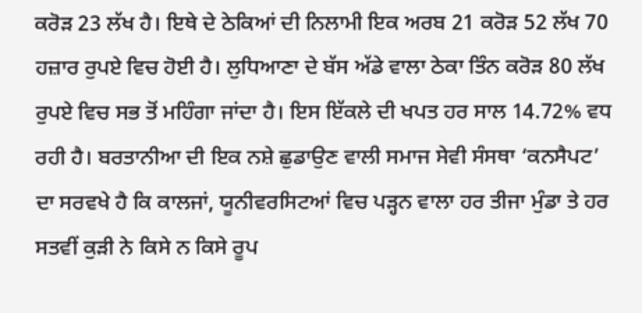ਕਰੋੜ 23 ਲੱਖ ਹੈ। ਇਥੇ ਦੇ ਠੇਕਿਆਂ ਦੀ ਨਿਲਾਮੀ ਇਕ ਅਰਬ 21 ਕਰੋੜ 52 ਲੱਖ 70 ਹਜ਼ਾਰ ਰੁਪਏ ਵਿਚ ਹੋਈ ਹੈ। ਲੁਧਿਆਣਾ ਦੇ ਬੱਸ ਅੱਡੇ ਵਾਲਾ ਠੇਕਾ ਤਿੰਨ ਕਰੋੜ 80 ਲੱਖ ਰੁਪਏ ਵਿਚ ਸਭ ਤੋਂ ਮਹਿੰਗਾ ਜਾਂਦਾ ਹੈ। ਇਸ ਇੱਕਲੇ ਦੀ ਖਪਤ ਹਰ ਸਾਲ 14.72% ਵਧ ਰਹੀ ਹੈ। ਬਰਤਾਨੀਆ ਦੀ ਇਕ ਨਸ਼ੇ ਛੁਡਾਉਣ ਵਾਲੀ ਸਮਾਜ ਸੇਵੀ ਸੰਸਥਾ ‘ਕਨਸੈਪਟ’ ਦਾ ਸਰਵਖੇ ਹੈ ਕਿ ਕਾਲਜਾਂ, ਯੂਨੀਵਰਸਿਟਆਂ ਵਿਚ ਪੜ੍ਹਨ ਵਾਲਾ ਹਰ ਤੀਜਾ ਮੁੰਡਾ ਤੇ ਹਰ ਸਤਵੀਂ ਕੁੜੀ ਨੇ ਕਿਸੇ ਨ ਕਿਸੇ ਰੂਪ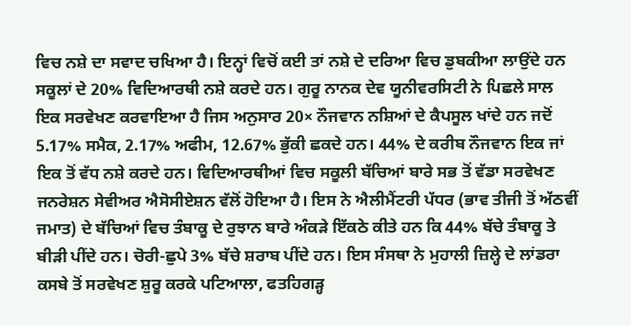ਵਿਚ ਨਸ਼ੇ ਦਾ ਸਵਾਦ ਚਖਿਆ ਹੈ। ਇਨ੍ਹਾਂ ਵਿਚੋਂ ਕਈ ਤਾਂ ਨਸ਼ੇ ਦੇ ਦਰਿਆ ਵਿਚ ਡੁਬਕੀਆ ਲਾਉਂਦੇ ਹਨ ਸਕੂਲਾਂ ਦੇ 20% ਵਿਦਿਆਰਥੀ ਨਸ਼ੇ ਕਰਦੇ ਹਨ। ਗੁਰੂ ਨਾਨਕ ਦੇਵ ਯੂਨੀਵਰਸਿਟੀ ਨੇ ਪਿਛਲੇ ਸਾਲ ਇਕ ਸਰਵੇਖਣ ਕਰਵਾਇਆ ਹੈ ਜਿਸ ਅਨੁਸਾਰ 20× ਨੌਜਵਾਨ ਨਸ਼ਿਆਂ ਦੇ ਕੈਪਸੂਲ ਖਾਂਦੇ ਹਨ ਜਦੋਂ 5.17% ਸਮੈਕ, 2.17% ਅਫੀਮ, 12.67% ਭੁੱਕੀ ਛਕਦੇ ਹਨ। 44% ਦੇ ਕਰੀਬ ਨੌਜਵਾਨ ਇਕ ਜਾਂ ਇਕ ਤੋਂ ਵੱਧ ਨਸ਼ੇ ਕਰਦੇ ਹਨ। ਵਿਦਿਆਰਥੀਆਂ ਵਿਚ ਸਕੂਲੀ ਬੱਚਿਆਂ ਬਾਰੇ ਸਭ ਤੋਂ ਵੱਡਾ ਸਰਵੇਖਣ ਜਨਰੇਸ਼ਨ ਸੇਵੀਅਰ ਐਸੋਸੀਏਸ਼ਨ ਵੱਲੋਂ ਹੋਇਆ ਹੈ। ਇਸ ਨੇ ਐਲੀਮੈਂਟਰੀ ਪੱਧਰ (ਭਾਵ ਤੀਜੀ ਤੋਂ ਅੱਠਵੀਂ ਜਮਾਤ) ਦੇ ਬੱਚਿਆਂ ਵਿਚ ਤੰਬਾਕੂ ਦੇ ਰੁਝਾਨ ਬਾਰੇ ਅੰਕੜੇ ਇੱਕਠੇ ਕੀਤੇ ਹਨ ਕਿ 44% ਬੱਚੇ ਤੰਬਾਕੂ ਤੇ ਬੀੜੀ ਪੀਂਦੇ ਹਨ। ਚੋਰੀ-ਛੁਪੇ 3% ਬੱਚੇ ਸ਼ਰਾਬ ਪੀਂਦੇ ਹਨ। ਇਸ ਸੰਸਥਾ ਨੇ ਮੁਹਾਲੀ ਜ਼ਿਲ੍ਹੇ ਦੇ ਲਾਂਡਰਾ ਕਸਬੇ ਤੋਂ ਸਰਵੇਖਣ ਸ਼ੁਰੂ ਕਰਕੇ ਪਟਿਆਲਾ, ਫਤਹਿਗੜ੍ਹ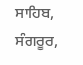ਸਾਹਿਬ, ਸੰਗਰੂਰ,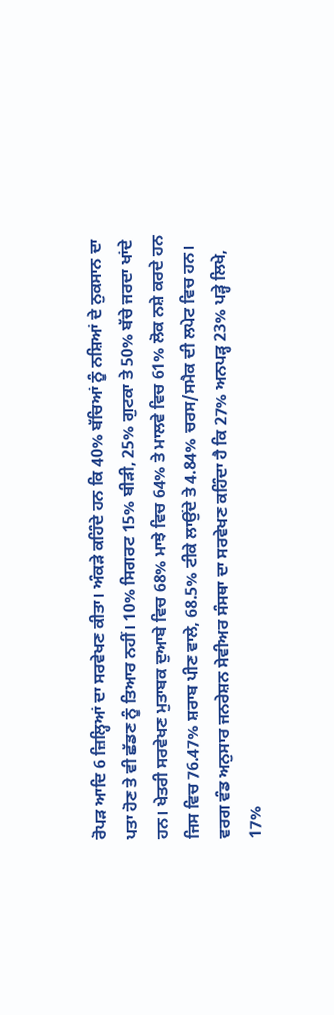ਰੋਪੜ ਆਦਿ 6 ਜ਼ਿਲ੍ਹਿਆਂ ਦਾ ਸਰਵੇਖਣ ਕੀਤਾ। ਅੰਕੜੇ ਕਹਿੰਦੇ ਹਨ ਕਿ 40% ਬੱਚਿਆਂ ਨੂੰ ਨਸ਼ਿਆਂ ਦੇ ਨੁਕਸਾਨ ਦਾ ਪਤਾ ਹੋਣ ਤੇ ਵੀ ਛੱਡਣ ਨੂੰ ਤਿਆਰ ਨਹੀਂ। 10% ਸਿਗਰਟ 15% ਬੀੜੀ, 25% ਗੁਟਕਾ ਤੇ 50% ਬੱਚੇ ਜਰਦਾ ਖਾਂਦੇ ਹਨ। ਖੇਤਰੀ ਸਰਵੇਖਣ ਮੁਤਾਬਕ ਦੁਆਬੇ ਵਿਚ 68% ਮਾਝੇ ਵਿਚ 64% ਤੇ ਮਾਲਵੇ ਵਿਚ 61% ਲੋਕ ਨਸ਼ੇ ਕਰਦੇ ਹਨ ਜਿਸ ਵਿਚ 76.47% ਸ਼ਰਾਬ ਪੀਣ ਵਾਲੇ, 68.5% ਟੀਕੇ ਲਾਉਂਦੇ ਤੇ 4.84% ਚਰਸ/ਸਮੈਕ ਦੀ ਲਪੇਟ ਵਿਚ ਹਨ। ਵਰਗ ਵੰਡ ਅਨੁਸਾਰ ਜਨਰੇਸ਼ਨ ਸੇਵੀਅਰ ਸੰਸਥਾ ਦਾ ਸਰਵੇਖਣ ਕਹਿੰਦਾ ਹੈ ਕਿ 27% ਅਨਪੜ੍ਹ 23% ਪੜ੍ਹੇ ਲਿਖੇ, 17%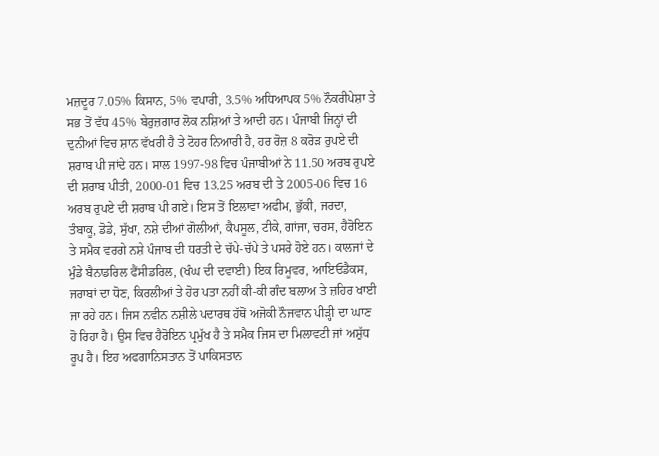ਮਜ਼ਦੂਰ 7.05% ਕਿਸਾਨ, 5% ਵਪਾਰੀ, 3.5% ਅਧਿਆਪਕ 5% ਨੌਕਰੀਪੇਸ਼ਾ ਤੇ ਸਭ ਤੋਂ ਵੱਧ 45% ਬੇਰੁਜ਼ਗਾਰ ਲੋਕ ਨਸ਼ਿਆਂ ਤੇ ਆਦੀ ਹਨ। ਪੰਜਾਬੀ ਜਿਨ੍ਹਾਂ ਦੀ ਦੁਨੀਆਂ ਵਿਚ ਸ਼ਾਨ ਵੱਖਰੀ ਹੈ ਤੇ ਟੋਹਰ ਨਿਆਰੀ ਹੈ, ਹਰ ਰੋਜ਼ 8 ਕਰੋੜ ਰੁਪਏ ਦੀ ਸ਼ਰਾਬ ਪੀ ਜਾਂਦੇ ਹਨ। ਸਾਲ 1997-98 ਵਿਚ ਪੰਜਾਬੀਆਂ ਨੇ 11.50 ਅਰਬ ਰੁਪਏ ਦੀ ਸ਼ਰਾਬ ਪੀਤੀ, 2000-01 ਵਿਚ 13.25 ਅਰਬ ਦੀ ਤੇ 2005-06 ਵਿਚ 16 ਅਰਬ ਰੁਪਏ ਦੀ ਸ਼ਰਾਬ ਪੀ ਗਏ। ਇਸ ਤੋਂ ਇਲਾਵਾ ਅਫੀਮ, ਭੁੱਕੀ, ਜਰਦਾ, ਤੰਬਾਕੂ, ਡੋਡੇ, ਸੁੱਖਾ, ਨਸ਼ੇ ਦੀਆਂ ਗੋਲੀਆਂ, ਕੈਪਸੂਲ, ਟੀਕੇ, ਗਾਂਜਾ, ਚਰਸ, ਹੈਰੋਇਨ ਤੇ ਸਮੈਕ ਵਰਗੇ ਨਸ਼ੇ ਪੰਜਾਬ ਦੀ ਧਰਤੀ ਦੇ ਚੱਪੇ-ਚੱਪੇ ਤੇ ਪਸਰੇ ਹੋਏ ਹਨ। ਕਾਲਜਾਂ ਦੇ ਮੁੰਡੇ ਬੈਨਾਡਰਿਲ ਫੈਂਸੀਡਰਿਲ, (ਖੰਘ ਦੀ ਦਵਾਈ) ਇਕ ਰਿਮੂਵਰ, ਆਇਓਡੈਕਸ, ਜਰਾਬਾਂ ਦਾ ਧੋਣ, ਕਿਰਲੀਆਂ ਤੇ ਹੋਰ ਪਤਾ ਨਹੀਂ ਕੀ-ਕੀ ਗੰਦ ਬਲਾਅ ਤੇ ਜ਼ਹਿਰ ਖਾਈ ਜਾ ਰਹੇ ਹਨ। ਜਿਸ ਨਵੀਨ ਨਸ਼ੀਲੇ ਪਦਾਰਥ ਹੱਥੋਂ ਅਜੋਕੀ ਨੌਜਵਾਨ ਪੀੜ੍ਹੀ ਦਾ ਘਾਣ ਹੋ ਰਿਹਾ ਹੈ। ਉਸ ਵਿਚ ਹੈਰੋਇਨ ਪ੍ਰਮੁੱਖ ਹੈ ਤੇ ਸਮੈਕ ਜਿਸ ਦਾ ਮਿਲਾਵਟੀ ਜਾਂ ਅਸ਼ੁੱਧ ਰੂਪ ਹੈ। ਇਹ ਅਫਗਾਨਿਸਤਾਨ ਤੋਂ ਪਾਕਿਸਤਾਨ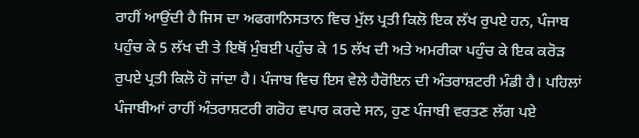ਰਾਹੀਂ ਆਉਂਦੀ ਹੈ ਜਿਸ ਦਾ ਅਫਗਾਨਿਸਤਾਨ ਵਿਚ ਮੁੱਲ ਪ੍ਰਤੀ ਕਿਲੋ ਇਕ ਲੱਖ ਰੁਪਏ ਹਨ, ਪੰਜਾਬ ਪਹੁੰਚ ਕੇ 5 ਲੱਖ ਦੀ ਤੇ ਇਥੋਂ ਮੁੰਬਈ ਪਹੁੰਚ ਕੇ 15 ਲੱਖ ਦੀ ਅਤੇ ਅਮਰੀਕਾ ਪਹੁੰਚ ਕੇ ਇਕ ਕਰੋੜ ਰੁਪਏ ਪ੍ਰਤੀ ਕਿਲੋ ਹੋ ਜਾਂਦਾ ਹੈ। ਪੰਜਾਬ ਵਿਚ ਇਸ ਵੇਲੇ ਹੈਰੋਇਨ ਦੀ ਅੰਤਰਾਸ਼ਟਰੀ ਮੰਡੀ ਹੈ। ਪਹਿਲਾਂ ਪੰਜਾਬੀਆਂ ਰਾਹੀਂ ਅੰਤਰਾਸ਼ਟਰੀ ਗਰੋਹ ਵਪਾਰ ਕਰਦੇ ਸਨ, ਹੁਣ ਪੰਜਾਬੀ ਵਰਤਣ ਲੱਗ ਪਏ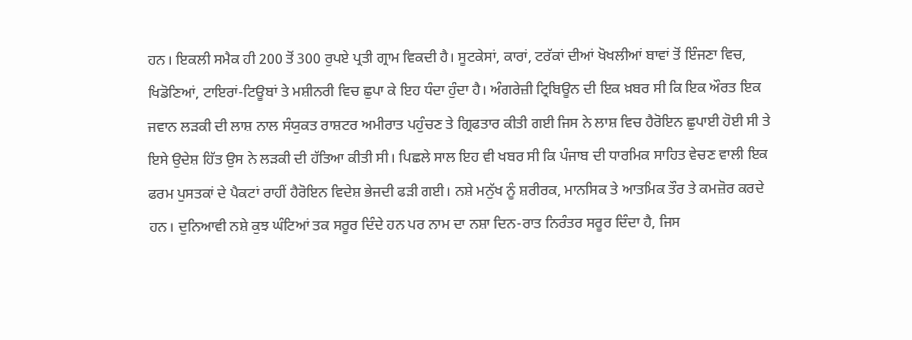ਹਨ। ਇਕਲੀ ਸਮੈਕ ਹੀ 200 ਤੋਂ 300 ਰੁਪਏ ਪ੍ਰਤੀ ਗ੍ਰਾਮ ਵਿਕਦੀ ਹੈ। ਸੂਟਕੇਸਾਂ, ਕਾਰਾਂ, ਟਰੱਕਾਂ ਦੀਆਂ ਖੋਖਲੀਆਂ ਬਾਵਾਂ ਤੋਂ ਇੰਜਣਾ ਵਿਚ, ਖਿਡੋਣਿਆਂ, ਟਾਇਰਾਂ-ਟਿਊਬਾਂ ਤੇ ਮਸ਼ੀਨਰੀ ਵਿਚ ਛੁਪਾ ਕੇ ਇਹ ਧੰਦਾ ਹੁੰਦਾ ਹੈ। ਅੰਗਰੇਜ਼ੀ ਟ੍ਰਿਬਿਊਨ ਦੀ ਇਕ ਖ਼ਬਰ ਸੀ ਕਿ ਇਕ ਔਰਤ ਇਕ ਜਵਾਨ ਲੜਕੀ ਦੀ ਲਾਸ਼ ਨਾਲ ਸੰਯੁਕਤ ਰਾਸ਼ਟਰ ਅਮੀਰਾਤ ਪਹੁੰਚਣ ਤੇ ਗ੍ਰਿਫਤਾਰ ਕੀਤੀ ਗਈ ਜਿਸ ਨੇ ਲਾਸ਼ ਵਿਚ ਹੈਰੋਇਨ ਛੁਪਾਈ ਹੋਈ ਸੀ ਤੇ ਇਸੇ ਉਦੇਸ਼ ਹਿੱਤ ਉਸ ਨੇ ਲੜਕੀ ਦੀ ਹੱਤਿਆ ਕੀਤੀ ਸੀ। ਪਿਛਲੇ ਸਾਲ ਇਹ ਵੀ ਖਬਰ ਸੀ ਕਿ ਪੰਜਾਬ ਦੀ ਧਾਰਮਿਕ ਸਾਹਿਤ ਵੇਚਣ ਵਾਲੀ ਇਕ ਫਰਮ ਪੁਸਤਕਾਂ ਦੇ ਪੈਕਟਾਂ ਰਾਹੀਂ ਹੈਰੋਇਨ ਵਿਦੇਸ਼ ਭੇਜਦੀ ਫੜੀ ਗਈ। ਨਸ਼ੇ ਮਨੁੱਖ ਨੂੰ ਸ਼ਰੀਰਕ, ਮਾਨਸਿਕ ਤੇ ਆਤਮਿਕ ਤੌਰ ਤੇ ਕਮਜ਼ੋਰ ਕਰਦੇ ਹਨ। ਦੁਨਿਆਵੀ ਨਸ਼ੇ ਕੁਝ ਘੰਟਿਆਂ ਤਕ ਸਰੂਰ ਦਿੰਦੇ ਹਨ ਪਰ ਨਾਮ ਦਾ ਨਸ਼ਾ ਦਿਨ-ਰਾਤ ਨਿਰੰਤਰ ਸਰੂਰ ਦਿੰਦਾ ਹੈ, ਜਿਸ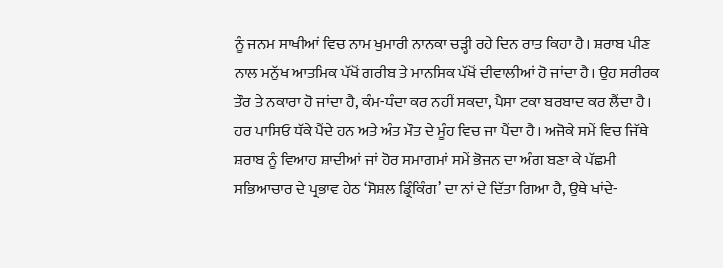ਨੂੰ ਜਨਮ ਸਾਖੀਆਂ ਵਿਚ ਨਾਮ ਖੁਮਾਰੀ ਨਾਨਕਾ ਚੜ੍ਹੀ ਰਹੇ ਦਿਨ ਰਾਤ ਕਿਹਾ ਹੈ। ਸ਼ਰਾਬ ਪੀਣ ਨਾਲ ਮਨੁੱਖ ਆਤਮਿਕ ਪੱਖੋਂ ਗਰੀਬ ਤੇ ਮਾਨਸਿਕ ਪੱਖੋਂ ਦੀਵਾਲੀਆਂ ਹੋ ਜਾਂਦਾ ਹੈ। ਉਹ ਸਰੀਰਕ ਤੌਰ ਤੇ ਨਕਾਰਾ ਹੋ ਜਾਂਦਾ ਹੈ, ਕੰਮ-ਧੰਦਾ ਕਰ ਨਹੀਂ ਸਕਦਾ, ਪੈਸਾ ਟਕਾ ਬਰਬਾਦ ਕਰ ਲੈਂਦਾ ਹੈ। ਹਰ ਪਾਸਿਓ ਧੱਕੇ ਪੈਂਦੇ ਹਨ ਅਤੇ ਅੰਤ ਮੌਤ ਦੇ ਮੂੰਹ ਵਿਚ ਜਾ ਪੈਂਦਾ ਹੈ। ਅਜੋਕੇ ਸਮੇਂ ਵਿਚ ਜਿੱਥੇ ਸ਼ਰਾਬ ਨੂੰ ਵਿਆਹ ਸ਼ਾਦੀਆਂ ਜਾਂ ਹੋਰ ਸਮਾਗਮਾਂ ਸਮੇਂ ਭੋਜਨ ਦਾ ਅੰਗ ਬਣਾ ਕੇ ਪੱਛਮੀ ਸਭਿਆਚਾਰ ਦੇ ਪ੍ਰਭਾਵ ਹੇਠ ‘ਸੋਸ਼ਲ ਡ੍ਰਿੰਕਿੰਗ’ ਦਾ ਨਾਂ ਦੇ ਦਿੱਤਾ ਗਿਆ ਹੈ, ਉਥੇ ਖਾਂਦੇ-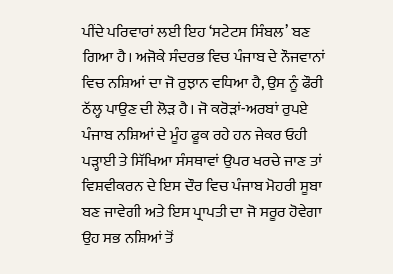ਪੀਂਦੇ ਪਰਿਵਾਰਾਂ ਲਈ ਇਹ ‘ਸਟੇਟਸ ਸਿੰਬਲ’ ਬਣ ਗਿਆ ਹੈ। ਅਜੋਕੇ ਸੰਦਰਭ ਵਿਚ ਪੰਜਾਬ ਦੇ ਨੌਜਵਾਨਾਂ ਵਿਚ ਨਸ਼ਿਆਂ ਦਾ ਜੋ ਰੁਝਾਨ ਵਧਿਆ ਹੈ, ਉਸ ਨੂੰ ਫੌਰੀ ਠੱਲ੍ਹ ਪਾਉਣ ਦੀ ਲੋੜ ਹੈ। ਜੋ ਕਰੋੜਾਂ-ਅਰਬਾਂ ਰੁਪਏ ਪੰਜਾਬ ਨਸ਼ਿਆਂ ਦੇ ਮੂੰਹ ਫੂਕ ਰਹੇ ਹਨ ਜੇਕਰ ਓਹੀ ਪੜ੍ਹਾਈ ਤੇ ਸਿੱਖਿਆ ਸੰਸਥਾਵਾਂ ਉਪਰ ਖਰਚੇ ਜਾਣ ਤਾਂ ਵਿਸ਼ਵੀਕਰਨ ਦੇ ਇਸ ਦੌਰ ਵਿਚ ਪੰਜਾਬ ਮੋਹਰੀ ਸੂਬਾ ਬਣ ਜਾਵੇਗੀ ਅਤੇ ਇਸ ਪ੍ਰਾਪਤੀ ਦਾ ਜੋ ਸਰੂਰ ਹੋਵੇਗਾ ਉਹ ਸਭ ਨਸ਼ਿਆਂ ਤੋਂ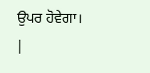ਉਪਰ ਹੋਵੇਗਾ। |